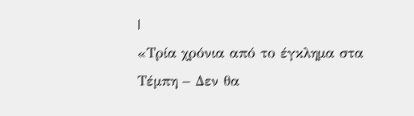|
«Τρία χρόνια από το έγκλημα στα Τέμπη – Δεν θα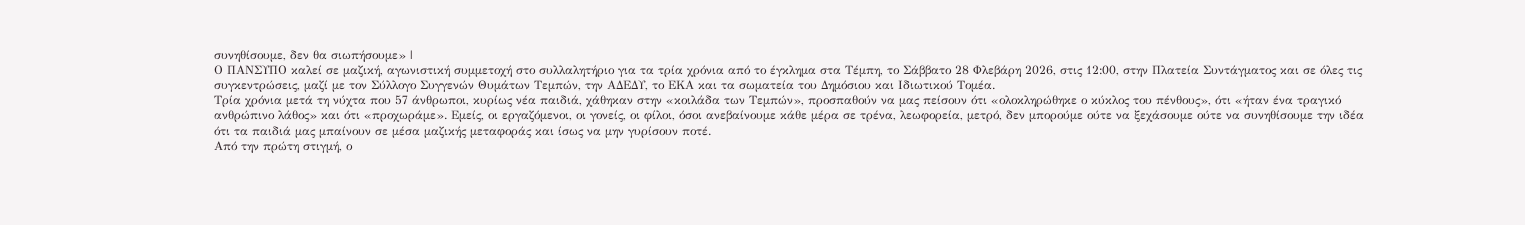συνηθίσουμε, δεν θα σιωπήσουμε» |
Ο ΠΑΝΣΥΠΟ καλεί σε μαζική, αγωνιστική συμμετοχή στο συλλαλητήριο για τα τρία χρόνια από το έγκλημα στα Τέμπη, το Σάββατο 28 Φλεβάρη 2026, στις 12:00, στην Πλατεία Συντάγματος και σε όλες τις συγκεντρώσεις, μαζί με τον Σύλλογο Συγγενών Θυμάτων Τεμπών, την ΑΔΕΔΥ, το ΕΚΑ και τα σωματεία του Δημόσιου και Ιδιωτικού Τομέα.
Τρία χρόνια μετά τη νύχτα που 57 άνθρωποι, κυρίως νέα παιδιά, χάθηκαν στην «κοιλάδα των Τεμπών», προσπαθούν να μας πείσουν ότι «ολοκληρώθηκε ο κύκλος του πένθους», ότι «ήταν ένα τραγικό ανθρώπινο λάθος» και ότι «προχωράμε». Εμείς, οι εργαζόμενοι, οι γονείς, οι φίλοι, όσοι ανεβαίνουμε κάθε μέρα σε τρένα, λεωφορεία, μετρό, δεν μπορούμε ούτε να ξεχάσουμε ούτε να συνηθίσουμε την ιδέα ότι τα παιδιά μας μπαίνουν σε μέσα μαζικής μεταφοράς και ίσως να μην γυρίσουν ποτέ.
Από την πρώτη στιγμή, ο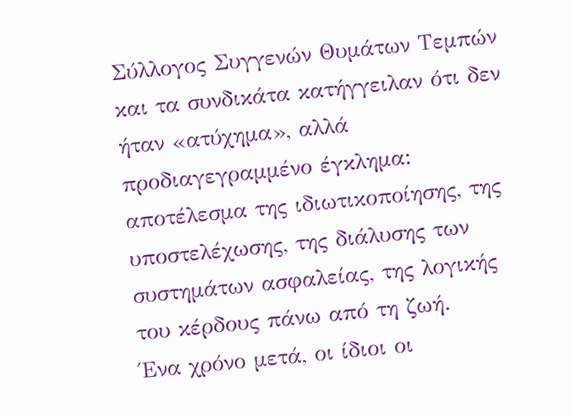Σύλλογος Συγγενών Θυμάτων Τεμπών και τα συνδικάτα κατήγγειλαν ότι δεν ήταν «ατύχημα», αλλά προδιαγεγραμμένο έγκλημα: αποτέλεσμα της ιδιωτικοποίησης, της υποστελέχωσης, της διάλυσης των συστημάτων ασφαλείας, της λογικής του κέρδους πάνω από τη ζωή.
Ένα χρόνο μετά, οι ίδιοι οι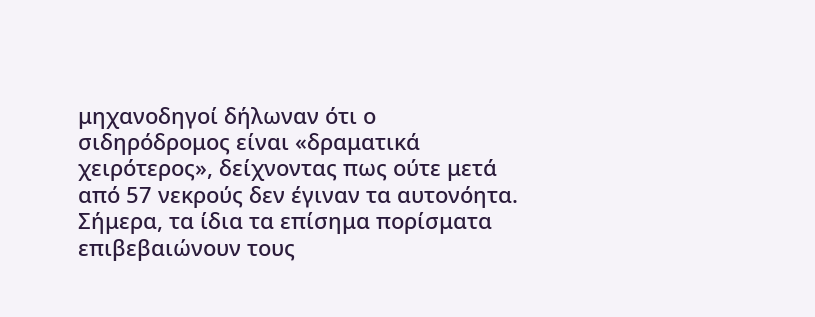μηχανοδηγοί δήλωναν ότι ο σιδηρόδρομος είναι «δραματικά χειρότερος», δείχνοντας πως ούτε μετά από 57 νεκρούς δεν έγιναν τα αυτονόητα.
Σήμερα, τα ίδια τα επίσημα πορίσματα επιβεβαιώνουν τους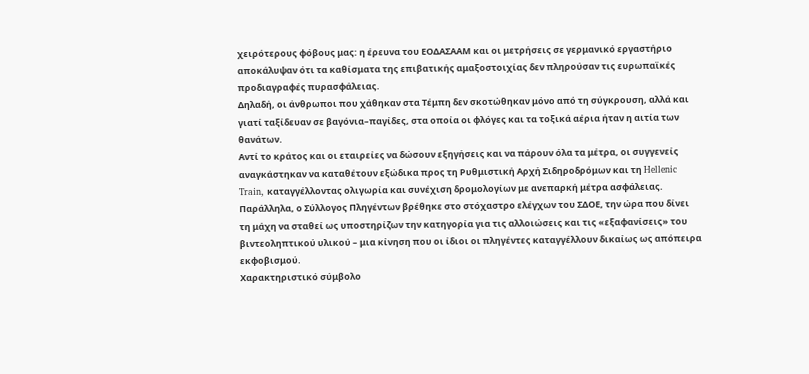χειρότερους φόβους μας: η έρευνα του ΕΟΔΑΣΑΑΜ και οι μετρήσεις σε γερμανικό εργαστήριο αποκάλυψαν ότι τα καθίσματα της επιβατικής αμαξοστοιχίας δεν πληρούσαν τις ευρωπαϊκές προδιαγραφές πυρασφάλειας.
Δηλαδή, οι άνθρωποι που χάθηκαν στα Τέμπη δεν σκοτώθηκαν μόνο από τη σύγκρουση, αλλά και γιατί ταξίδευαν σε βαγόνια–παγίδες, στα οποία οι φλόγες και τα τοξικά αέρια ήταν η αιτία των θανάτων.
Αντί το κράτος και οι εταιρείες να δώσουν εξηγήσεις και να πάρουν όλα τα μέτρα, οι συγγενείς αναγκάστηκαν να καταθέτουν εξώδικα προς τη Ρυθμιστική Αρχή Σιδηροδρόμων και τη Hellenic Train, καταγγέλλοντας ολιγωρία και συνέχιση δρομολογίων με ανεπαρκή μέτρα ασφάλειας.
Παράλληλα, ο Σύλλογος Πληγέντων βρέθηκε στο στόχαστρο ελέγχων του ΣΔΟΕ, την ώρα που δίνει τη μάχη να σταθεί ως υποστηρίζων την κατηγορία για τις αλλοιώσεις και τις «εξαφανίσεις» του βιντεοληπτικού υλικού – μια κίνηση που οι ίδιοι οι πληγέντες καταγγέλλουν δικαίως ως απόπειρα εκφοβισμού.
Χαρακτηριστικό σύμβολο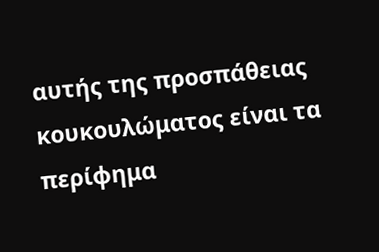αυτής της προσπάθειας κουκουλώματος είναι τα περίφημα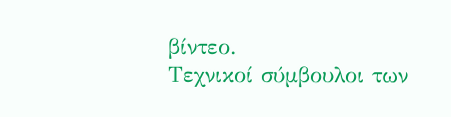βίντεο.
Τεχνικοί σύμβουλοι των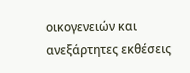οικογενειών και ανεξάρτητες εκθέσεις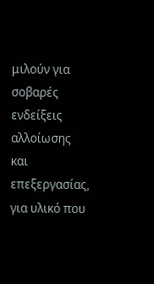μιλούν για σοβαρές ενδείξεις αλλοίωσης και επεξεργασίας, για υλικό που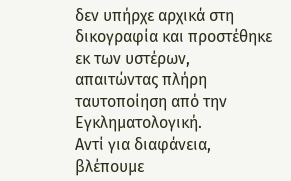δεν υπήρχε αρχικά στη δικογραφία και προστέθηκε εκ των υστέρων, απαιτώντας πλήρη ταυτοποίηση από την Εγκληματολογική.
Αντί για διαφάνεια, βλέπουμε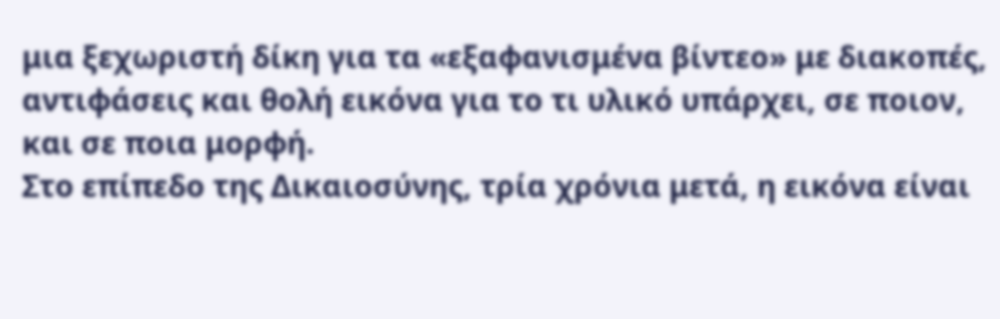μια ξεχωριστή δίκη για τα «εξαφανισμένα βίντεο» με διακοπές, αντιφάσεις και θολή εικόνα για το τι υλικό υπάρχει, σε ποιον, και σε ποια μορφή.
Στο επίπεδο της Δικαιοσύνης, τρία χρόνια μετά, η εικόνα είναι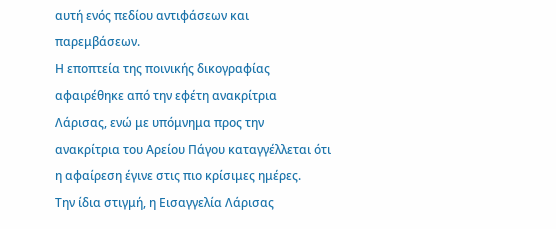αυτή ενός πεδίου αντιφάσεων και παρεμβάσεων.
Η εποπτεία της ποινικής δικογραφίας αφαιρέθηκε από την εφέτη ανακρίτρια Λάρισας, ενώ με υπόμνημα προς την ανακρίτρια του Αρείου Πάγου καταγγέλλεται ότι η αφαίρεση έγινε στις πιο κρίσιμες ημέρες.
Την ίδια στιγμή, η Εισαγγελία Λάρισας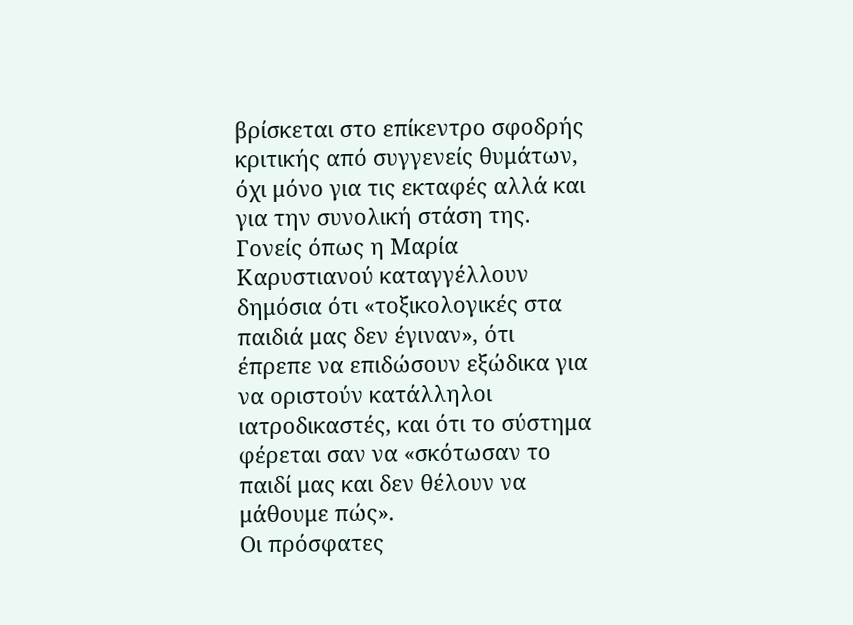βρίσκεται στο επίκεντρο σφοδρής κριτικής από συγγενείς θυμάτων, όχι μόνο για τις εκταφές αλλά και για την συνολική στάση της.
Γονείς όπως η Μαρία Καρυστιανού καταγγέλλουν δημόσια ότι «τοξικολογικές στα παιδιά μας δεν έγιναν», ότι έπρεπε να επιδώσουν εξώδικα για να οριστούν κατάλληλοι ιατροδικαστές, και ότι το σύστημα φέρεται σαν να «σκότωσαν το παιδί μας και δεν θέλουν να μάθουμε πώς».
Οι πρόσφατες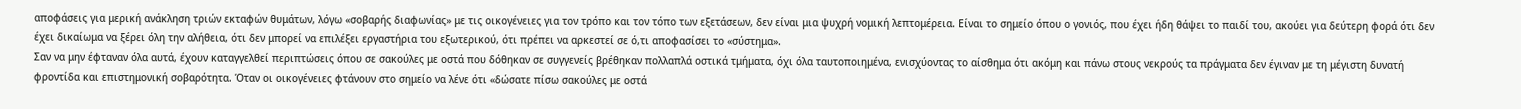αποφάσεις για μερική ανάκληση τριών εκταφών θυμάτων, λόγω «σοβαρής διαφωνίας» με τις οικογένειες για τον τρόπο και τον τόπο των εξετάσεων, δεν είναι μια ψυχρή νομική λεπτομέρεια. Είναι το σημείο όπου ο γονιός, που έχει ήδη θάψει το παιδί του, ακούει για δεύτερη φορά ότι δεν έχει δικαίωμα να ξέρει όλη την αλήθεια, ότι δεν μπορεί να επιλέξει εργαστήρια του εξωτερικού, ότι πρέπει να αρκεστεί σε ό,τι αποφασίσει το «σύστημα».
Σαν να μην έφταναν όλα αυτά, έχουν καταγγελθεί περιπτώσεις όπου σε σακούλες με οστά που δόθηκαν σε συγγενείς βρέθηκαν πολλαπλά οστικά τμήματα, όχι όλα ταυτοποιημένα, ενισχύοντας το αίσθημα ότι ακόμη και πάνω στους νεκρούς τα πράγματα δεν έγιναν με τη μέγιστη δυνατή φροντίδα και επιστημονική σοβαρότητα. Όταν οι οικογένειες φτάνουν στο σημείο να λένε ότι «δώσατε πίσω σακούλες με οστά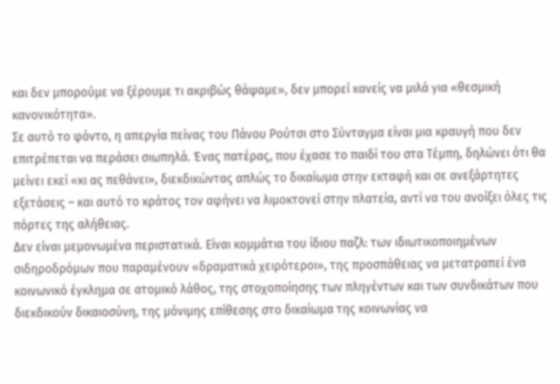και δεν μπορούμε να ξέρουμε τι ακριβώς θάψαμε», δεν μπορεί κανείς να μιλά για «θεσμική κανονικότητα».
Σε αυτό το φόντο, η απεργία πείνας του Πάνου Ρούτσι στο Σύνταγμα είναι μια κραυγή που δεν επιτρέπεται να περάσει σιωπηλά. Ένας πατέρας, που έχασε το παιδί του στα Τέμπη, δηλώνει ότι θα μείνει εκεί «κι ας πεθάνει», διεκδικώντας απλώς το δικαίωμα στην εκταφή και σε ανεξάρτητες εξετάσεις – και αυτό το κράτος τον αφήνει να λιμοκτονεί στην πλατεία, αντί να του ανοίξει όλες τις πόρτες της αλήθειας.
Δεν είναι μεμονωμένα περιστατικά. Είναι κομμάτια του ίδιου παζλ: των ιδιωτικοποιημένων σιδηροδρόμων που παραμένουν «δραματικά χειρότεροι», της προσπάθειας να μετατραπεί ένα κοινωνικό έγκλημα σε ατομικό λάθος, της στοχοποίησης των πληγέντων και των συνδικάτων που διεκδικούν δικαιοσύνη, της μόνιμης επίθεσης στο δικαίωμα της κοινωνίας να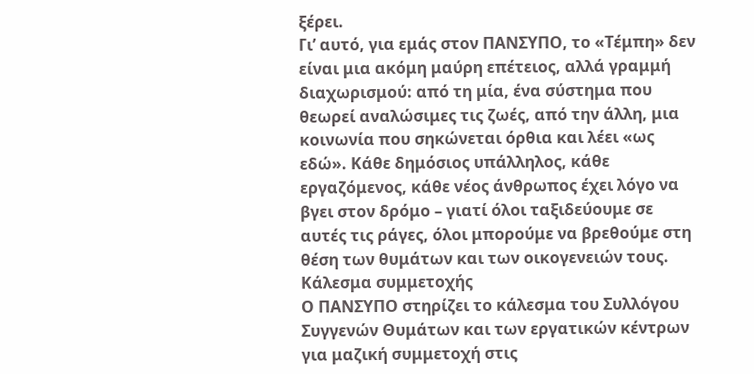ξέρει.
Γι’ αυτό, για εμάς στον ΠΑΝΣΥΠΟ, το «Τέμπη» δεν είναι μια ακόμη μαύρη επέτειος, αλλά γραμμή διαχωρισμού: από τη μία, ένα σύστημα που θεωρεί αναλώσιμες τις ζωές, από την άλλη, μια κοινωνία που σηκώνεται όρθια και λέει «ως εδώ». Κάθε δημόσιος υπάλληλος, κάθε εργαζόμενος, κάθε νέος άνθρωπος έχει λόγο να βγει στον δρόμο – γιατί όλοι ταξιδεύουμε σε αυτές τις ράγες, όλοι μπορούμε να βρεθούμε στη θέση των θυμάτων και των οικογενειών τους.
Κάλεσμα συμμετοχής
Ο ΠΑΝΣΥΠΟ στηρίζει το κάλεσμα του Συλλόγου Συγγενών Θυμάτων και των εργατικών κέντρων για μαζική συμμετοχή στις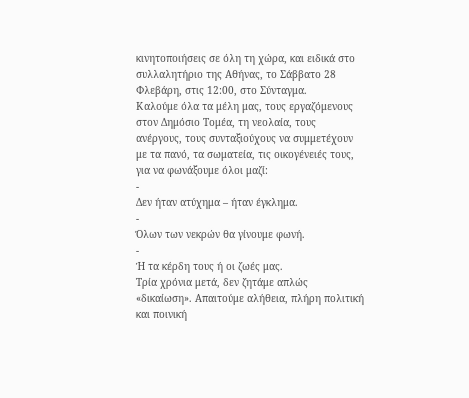κινητοποιήσεις σε όλη τη χώρα, και ειδικά στο συλλαλητήριο της Αθήνας, το Σάββατο 28 Φλεβάρη, στις 12:00, στο Σύνταγμα.
Καλούμε όλα τα μέλη μας, τους εργαζόμενους στον Δημόσιο Τομέα, τη νεολαία, τους ανέργους, τους συνταξιούχους να συμμετέχουν με τα πανό, τα σωματεία, τις οικογένειές τους, για να φωνάξουμε όλοι μαζί:
-
Δεν ήταν ατύχημα – ήταν έγκλημα.
-
Όλων των νεκρών θα γίνουμε φωνή.
-
Ή τα κέρδη τους ή οι ζωές μας.
Τρία χρόνια μετά, δεν ζητάμε απλώς «δικαίωση». Απαιτούμε αλήθεια, πλήρη πολιτική και ποινική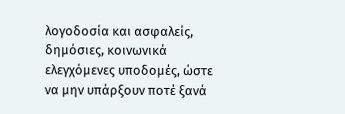λογοδοσία και ασφαλείς, δημόσιες, κοινωνικά ελεγχόμενες υποδομές, ώστε να μην υπάρξουν ποτέ ξανά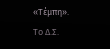«Τέμπη».
Το Δ.Σ.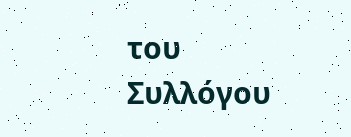του Συλλόγου